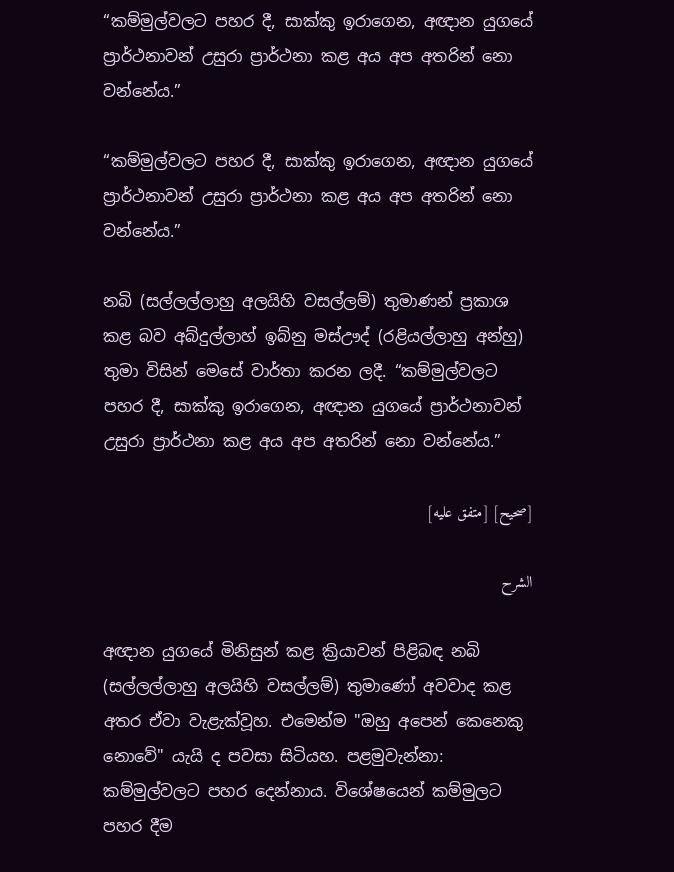“කම්මුල්වලට පහර දී, සාක්කු ඉරාගෙන, අඥාන යුගයේ ප්‍රාර්ථනාවන් උසුරා ප්‍රාර්ථනා කළ අය අප අතරින් නො වන්නේය.”

“කම්මුල්වලට පහර දී, සාක්කු ඉරාගෙන, අඥාන යුගයේ ප්‍රාර්ථනාවන් උසුරා ප්‍රාර්ථනා කළ අය අප අතරින් නො වන්නේය.”

නබි (සල්ලල්ලාහු අලයිහි වසල්ලම්) තුමාණන් ප්‍රකාශ කළ බව අබ්දුල්ලාහ් ඉබ්නු මස්ඌද් (රළියල්ලාහු අන්හු) තුමා විසින් මෙසේ වාර්තා කරන ලදී. “කම්මුල්වලට පහර දී, සාක්කු ඉරාගෙන, අඥාන යුගයේ ප්‍රාර්ථනාවන් උසුරා ප්‍රාර්ථනා කළ අය අප අතරින් නො වන්නේය.”

[صحيح] [متفق عليه]

الشرح

අඥාන යුගයේ මිනිසුන් කළ ක්‍රියාවන් පිළිබඳ නබි (සල්ලල්ලාහු අලයිහි වසල්ලම්) තුමාණෝ අවවාද කළ අතර ඒවා වැළැක්වූහ. එමෙන්ම "ඔහු අපෙන් කෙනෙකු නොවේ" යැයි ද පවසා සිටියහ. පළමුවැන්නා: කම්මුල්වලට පහර දෙන්නාය. විශේෂයෙන් කම්මුලට පහර දීම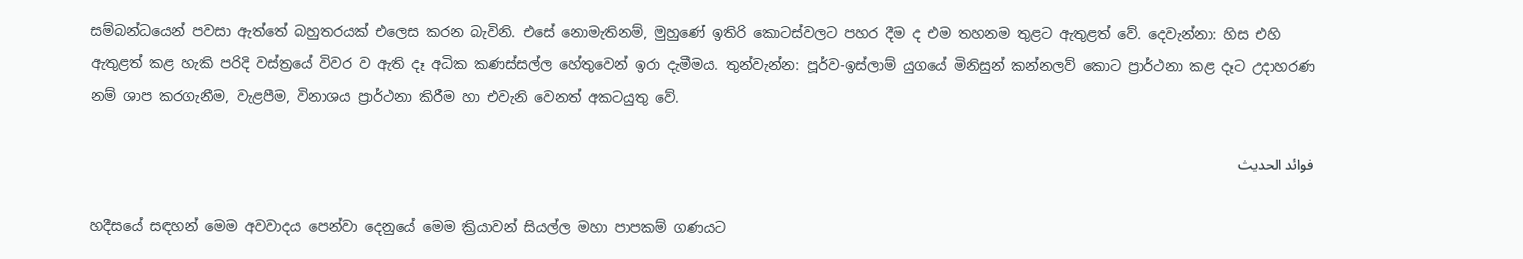සම්බන්ධයෙන් පවසා ඇත්තේ බහුතරයක් එලෙස කරන බැවිනි. එසේ නොමැතිනම්, මුහුණේ ඉතිරි කොටස්වලට පහර දීම ද එම තහනම තුළට ඇතුළත් වේ. දෙවැන්නා: හිස එහි ඇතුළත් කළ හැකි පරිදි වස්ත්‍රයේ විවර ව ඇති දෑ අධික කණස්සල්ල හේතුවෙන් ඉරා දැමීමය. තුන්වැන්න: පූර්ව-ඉස්ලාම් යුගයේ මිනිසුන් කන්නලව් කොට ප්‍රාර්ථනා කළ දෑට උදාහරණ නම් ශාප කරගැනීම, වැළපීම, විනාශය ප්‍රාර්ථනා කිරීම හා එවැනි වෙනත් අකටයුතු වේ.

فوائد الحديث

හදීසයේ සඳහන් මෙම අවවාදය පෙන්වා දෙනුයේ මෙම ක්‍රියාවන් සියල්ල මහා පාපකම් ගණයට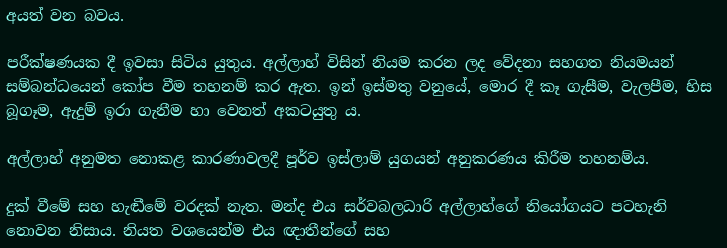අයත් වන බවය.

පරීක්ෂණයක දී ඉවසා සිටිය යුතුය. අල්ලාහ් විසින් නියම කරන ලද වේදනා සහගත නියමයන් සම්බන්ධයෙන් කෝප වීම තහනම් කර ඇත. ඉන් ඉස්මතු වනුයේ, මොර දී කෑ ගැසීම, වැලපීම, හිස බූගෑම, ඇදුම් ඉරා ගැනීම හා වෙනත් අකටයුතු ය.

අල්ලාහ් අනුමත නොකළ කාරණාවලදී පූර්ව ඉස්ලාම් යුගයන් අනුකරණය කිරීම තහනම්ය.

දුක් වීමේ සහ හැඬීමේ වරදක් නැත. මන්ද එය සර්වබලධාරි අල්ලාහ්ගේ නියෝගයට පටහැනි නොවන නිසාය. නියත වශයෙන්ම එය ඥාතීන්ගේ සහ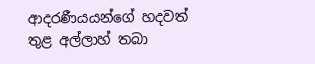ආදරණීයයන්ගේ හදවත් තුළ අල්ලාහ් තබා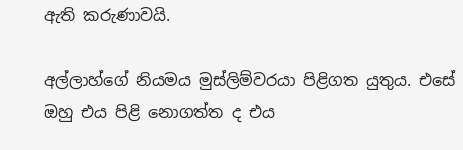ඇති කරුණාවයි.

අල්ලාහ්ගේ නියමය මුස්ලිම්වරයා පිළිගත යුතුය. එසේ ඔහු එය පිළි නොගත්ත ද එය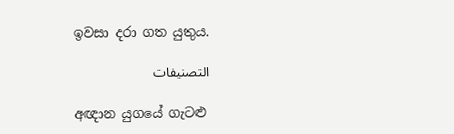ඉවසා දරා ගත යුතුය.

التصنيفات

අඥාන යුගයේ ගැටළු